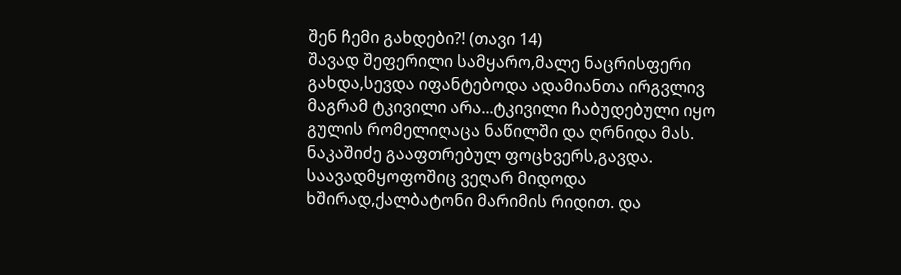შენ ჩემი გახდები?! (თავი 14)
შავად შეფერილი სამყარო,მალე ნაცრისფერი გახდა,სევდა იფანტებოდა ადამიანთა ირგვლივ მაგრამ ტკივილი არა...ტკივილი ჩაბუდებული იყო გულის რომელიღაცა ნაწილში და ღრნიდა მას. ნაკაშიძე გააფთრებულ ფოცხვერს,გავდა. საავადმყოფოშიც ვეღარ მიდოდა ხშირად,ქალბატონი მარიმის რიდით. და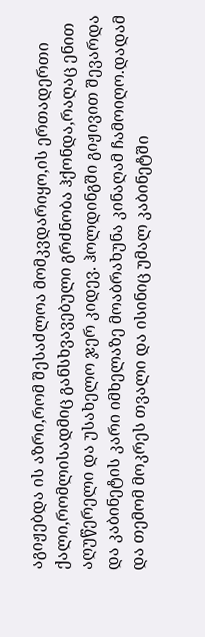აგიჟებდა ის აზრი,რომ შესაძლოა მომკვდარიყო,ის ერთადერთი ქალი,რომლისადმიც განსხვავებული გრძნობა ჰქონდა,რაღაც ენით აღუწერელი და უსახელო ჯერ კიდევ. ჰოლდინგში გიჟივით შევარდა და კაბინეტის კარი იმხელაზე მოაბრახუნა კინაღამ ჩამოიღო.დადამ და თემომ მოკრეს თვალი და ისინიც უმალ კაბინეტში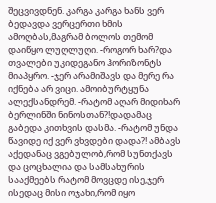შეცვივდნენ. კარგა კარგა ხანს ვერ ბედავდა ვერცერთი ხმის ამოღბას,მაგრამ ბოლოს თემომ დაიწყო ლუღლუღი. -როგორ ხარ?და თვალები უკიდეგანო ჰორიზონტს მიაპყრო. -ჯერ არამიშავს და მერე რა იქნება არ ვიცი. ამოიბურტყუნა ალექსანდრემ. -რატომ აღარ მიდიხარ ბერლინში ნინოსთან?!დადამაც გაბედა კითხვის დასმა. -რატომ უნდა წავიდე იქ ვერ ვხვდები დადა?! ამბავს აქედანაც ვგებულობ,რომ სუნთქავს და ცოცხალია და სამსახურის სააქმეებს რატომ მოვცდე ისე,ჯერ ისედაც მისი ოჯახი,რომ იყო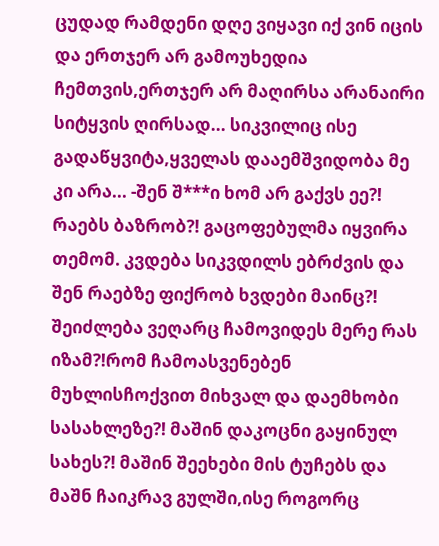ცუდად რამდენი დღე ვიყავი იქ ვინ იცის და ერთჯერ არ გამოუხედია ჩემთვის,ერთჯერ არ მაღირსა არანაირი სიტყვის ღირსად... სიკვილიც ისე გადაწყვიტა,ყველას დააემშვიდობა მე კი არა... -შენ შ***ი ხომ არ გაქვს ეე?! რაებს ბაზრობ?! გაცოფებულმა იყვირა თემომ. კვდება სიკვდილს ებრძვის და შენ რაებზე ფიქრობ ხვდები მაინც?! შეიძლება ვეღარც ჩამოვიდეს მერე რას იზამ?!რომ ჩამოასვენებენ მუხლისჩოქვით მიხვალ და დაემხობი სასახლეზე?! მაშინ დაკოცნი გაყინულ სახეს?! მაშინ შეეხები მის ტუჩებს და მაშნ ჩაიკრავ გულში,ისე როგორც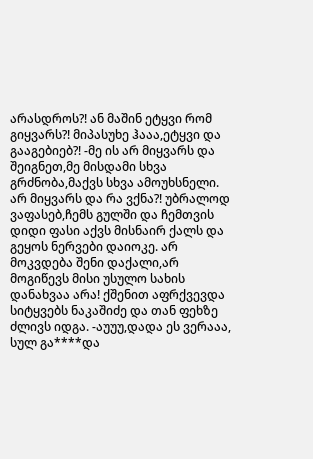არასდროს?! ან მაშინ ეტყვი რომ გიყვარს?! მიპასუხე ჰააა,ეტყვი და გააგებიებ?! -მე ის არ მიყვარს და შეიგნეთ,მე მისდამი სხვა გრძნობა,მაქვს სხვა ამოუხსნელი. არ მიყვარს და რა ვქნა?! უბრალოდ ვაფასებ,ჩემს გულში და ჩემთვის დიდი ფასი აქვს მისნაირ ქალს და გეყოს ნერვები დაიოკე. არ მოკვდება შენი დაქალი,არ მოგიწევს მისი უსულო სახის დანახვაა არა! ქშენით აფრქვევდა სიტყვებს ნაკაშიძე და თან ფეხზე ძლივს იდგა. -აუუუ,დადა ეს ვერააა, სულ გა****და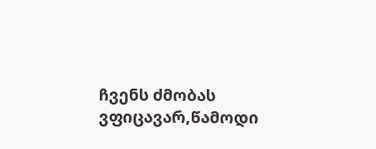ჩვენს ძმობას ვფიცავარ,წამოდი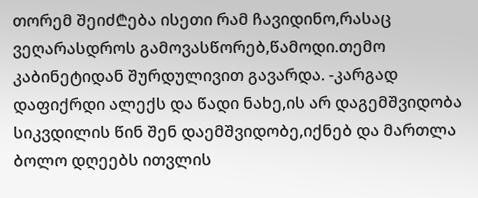თორემ შეიძ₾ება ისეთი რამ ჩავიდინო,რასაც ვეღარასდროს გამოვასწორებ,წამოდი.თემო კაბინეტიდან შურდულივით გავარდა. -კარგად დაფიქრდი ალექს და წადი ნახე,ის არ დაგემშვიდობა სიკვდილის წინ შენ დაემშვიდობე,იქნებ და მართლა ბოლო დღეებს ითვლის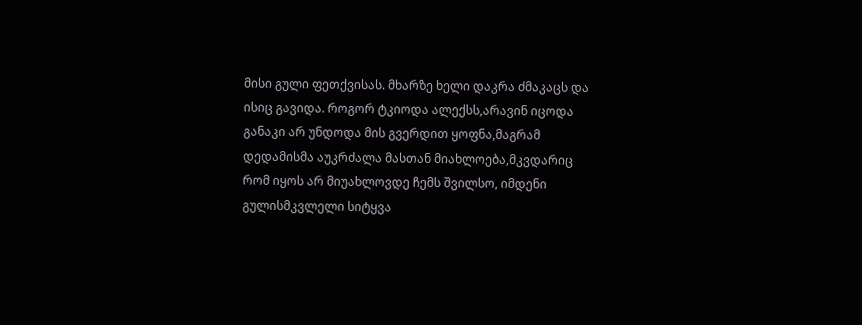მისი გული ფეთქვისას. მხარზე ხელი დაკრა ძმაკაცს და ისიც გავიდა. როგორ ტკიოდა ალექსს,არავინ იცოდა განაკი არ უნდოდა მის გვერდით ყოფნა,მაგრამ დედამისმა აუკრძალა მასთან მიახლოება,მკვდარიც რომ იყოს არ მიუახლოვდე ჩემს შვილსო, იმდენი გულისმკვლელი სიტყვა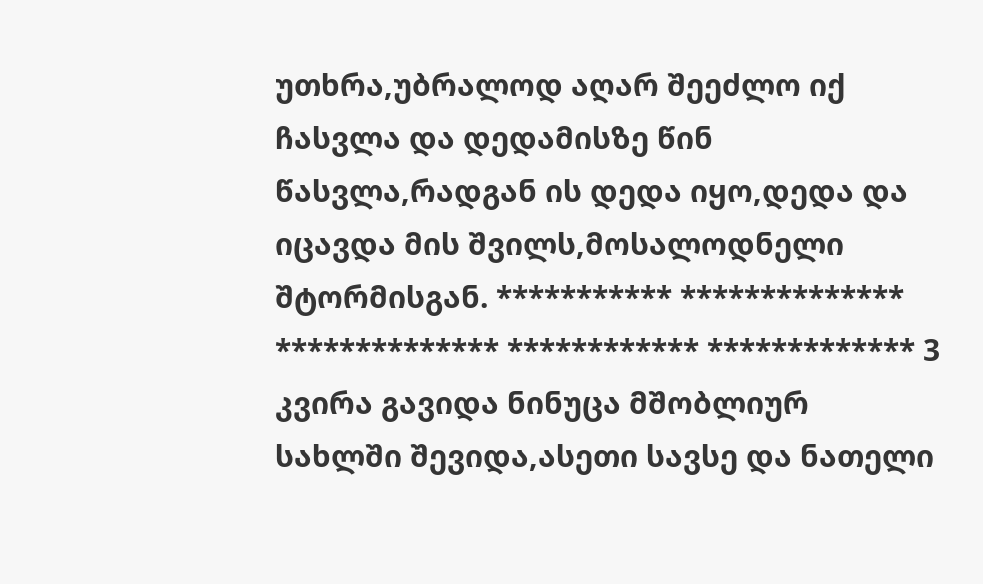უთხრა,უბრალოდ აღარ შეეძლო იქ ჩასვლა და დედამისზე წინ წასვლა,რადგან ის დედა იყო,დედა და იცავდა მის შვილს,მოსალოდნელი შტორმისგან. *********** ************** ************** ************ ************* 3 კვირა გავიდა ნინუცა მშობლიურ სახლში შევიდა,ასეთი სავსე და ნათელი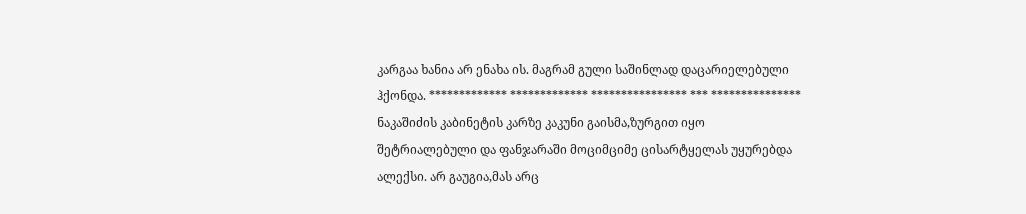კარგაა ხანია არ ენახა ის. მაგრამ გული საშინლად დაცარიელებული ჰქონდა. ************* ************* **************** *** *************** ნაკაშიძის კაბინეტის კარზე კაკუნი გაისმა,ზურგით იყო შეტრიალებული და ფანჯარაში მოციმციმე ცისარტყელას უყურებდა ალექსი. არ გაუგია,მას არც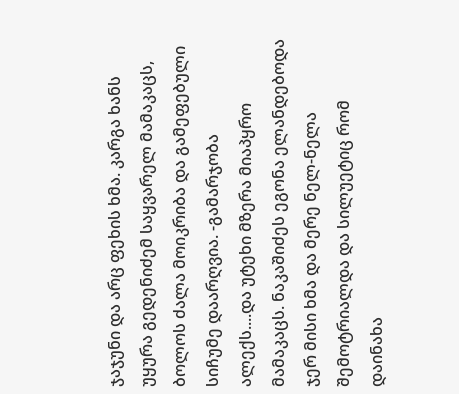ჯაჯუნი და არც ფეხის ხმა. კარგა ხანს უყურა გედენიძემ საყვარელ მამაკაცს, ბოლოს ძალა მოიკრიბა და გამეფებული სიჩუმე დაარღვია. -გამარჯობა ალექს....და უტეხი მზერა მიაპყრო მამაკაცს. ნაკაშიძეს ეგონა ელანდებოდა ჯერ მისი ხმა და მერე ნელ-ნელა შემოტრიალდა და სილუეტიც რომ დაინახა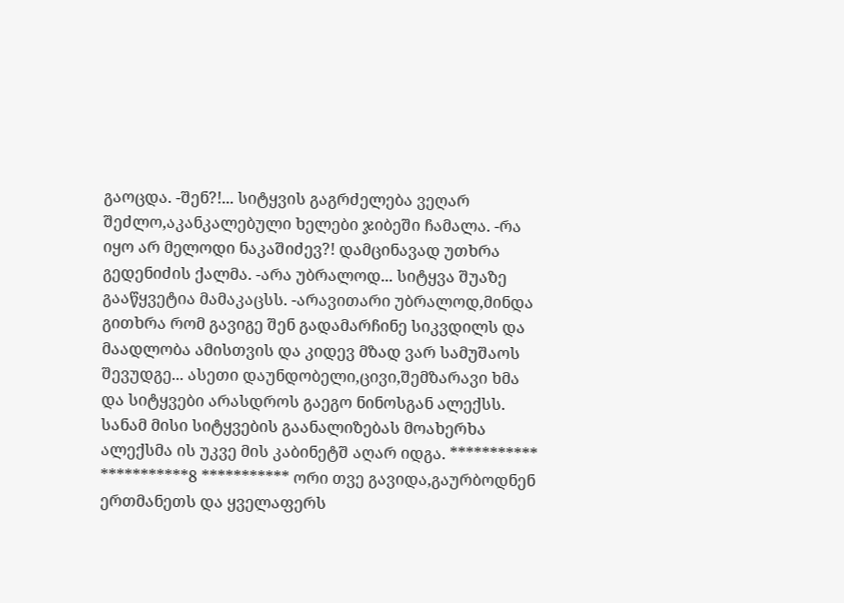გაოცდა. -შენ?!... სიტყვის გაგრძელება ვეღარ შეძლო,აკანკალებული ხელები ჯიბეში ჩამალა. -რა იყო არ მელოდი ნაკაშიძევ?! დამცინავად უთხრა გედენიძის ქალმა. -არა უბრალოდ... სიტყვა შუაზე გააწყვეტია მამაკაცსს. -არავითარი უბრალოდ,მინდა გითხრა რომ გავიგე შენ გადამარჩინე სიკვდილს და მაადლობა ამისთვის და კიდევ მზად ვარ სამუშაოს შევუდგე... ასეთი დაუნდობელი,ცივი,შემზარავი ხმა და სიტყვები არასდროს გაეგო ნინოსგან ალექსს. სანამ მისი სიტყვების გაანალიზებას მოახერხა ალექსმა ის უკვე მის კაბინეტშ აღარ იდგა. *********** ***********8 *********** ორი თვე გავიდა,გაურბოდნენ ერთმანეთს და ყველაფერს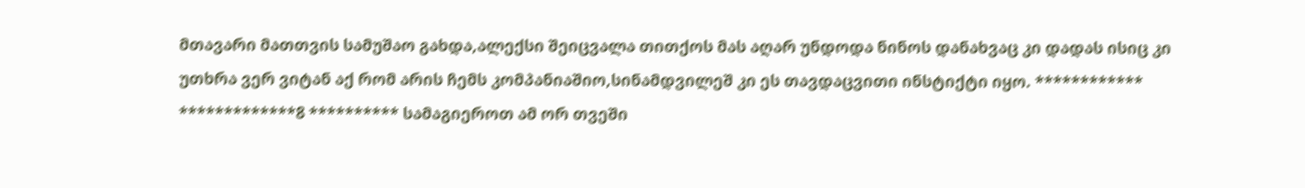მთავარი მათთვის სამუშაო გახდა,ალექსი შეიცვალა თითქოს მას აღარ უნდოდა ნინოს დანახვაც კი დადას ისიც კი უთხრა ვერ ვიტან აქ რომ არის ჩემს კომპანიაშიო,სინამდვილეშ კი ეს თავდაცვითი ინსტიქტი იყო. ************ *************8 ********** სამაგიეროთ ამ ორ თვეში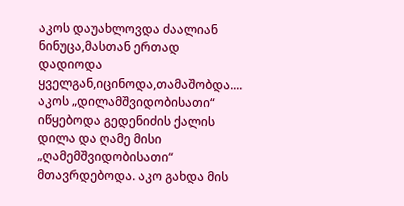აკოს დაუახლოვდა ძაალიან ნინუცა,მასთან ერთად დადიოდა ყველგან,იცინოდა,თამაშობდა.... აკოს „დილამშვიდობისათი“ იწყებოდა გედენიძის ქალის დილა და ღამე მისი „ღამემშვიდობისათი“ მთავრდებოდა. აკო გახდა მის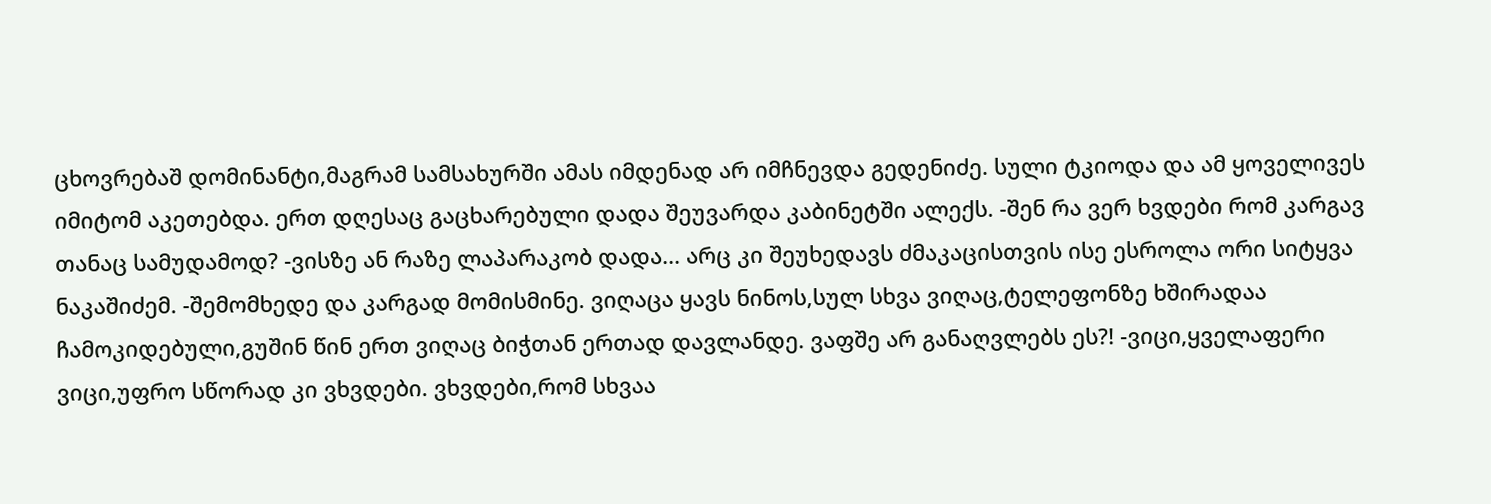ცხოვრებაშ დომინანტი,მაგრამ სამსახურში ამას იმდენად არ იმჩნევდა გედენიძე. სული ტკიოდა და ამ ყოველივეს იმიტომ აკეთებდა. ერთ დღესაც გაცხარებული დადა შეუვარდა კაბინეტში ალექს. -შენ რა ვერ ხვდები რომ კარგავ თანაც სამუდამოდ? -ვისზე ან რაზე ლაპარაკობ დადა... არც კი შეუხედავს ძმაკაცისთვის ისე ესროლა ორი სიტყვა ნაკაშიძემ. -შემომხედე და კარგად მომისმინე. ვიღაცა ყავს ნინოს,სულ სხვა ვიღაც,ტელეფონზე ხშირადაა ჩამოკიდებული,გუშინ წინ ერთ ვიღაც ბიჭთან ერთად დავლანდე. ვაფშე არ განაღვლებს ეს?! -ვიცი,ყველაფერი ვიცი,უფრო სწორად კი ვხვდები. ვხვდები,რომ სხვაა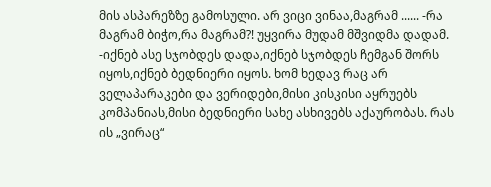მის ასპარეზზე გამოსული. არ ვიცი ვინაა,მაგრამ ...... -რა მაგრამ ბიჭო,რა მაგრამ?! უყვირა მუდამ მშვიდმა დადამ. -იქნებ ასე სჯობდეს დადა,იქნებ სჯობდეს ჩემგან შორს იყოს,იქნებ ბედნიერი იყოს. ხომ ხედავ რაც არ ველაპარაკები და ვერიდები,მისი კისკისი აყრუებს კომპანიას,მისი ბედნიერი სახე ასხივებს აქაურობას. რას ის „ვირაც“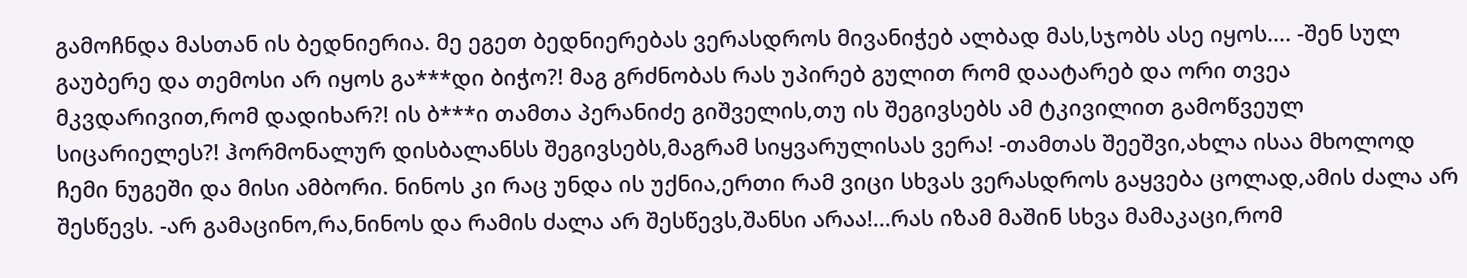გამოჩნდა მასთან ის ბედნიერია. მე ეგეთ ბედნიერებას ვერასდროს მივანიჭებ ალბად მას,სჯობს ასე იყოს.... -შენ სულ გაუბერე და თემოსი არ იყოს გა***დი ბიჭო?! მაგ გრძნობას რას უპირებ გულით რომ დაატარებ და ორი თვეა მკვდარივით,რომ დადიხარ?! ის ბ***ი თამთა პერანიძე გიშველის,თუ ის შეგივსებს ამ ტკივილით გამოწვეულ სიცარიელეს?! ჰორმონალურ დისბალანსს შეგივსებს,მაგრამ სიყვარულისას ვერა! -თამთას შეეშვი,ახლა ისაა მხოლოდ ჩემი ნუგეში და მისი ამბორი. ნინოს კი რაც უნდა ის უქნია,ერთი რამ ვიცი სხვას ვერასდროს გაყვება ცოლად,ამის ძალა არ შესწევს. -არ გამაცინო,რა,ნინოს და რამის ძალა არ შესწევს,შანსი არაა!...რას იზამ მაშინ სხვა მამაკაცი,რომ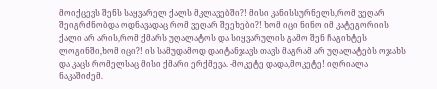მოიქცევს შენს საყვარელ ქალს მკლავებში?! მისი კანისსურნელს,რომ ვეღარ შეიგრძნობდა ოდნავადაც რომ ვეღარ შეეხები?! ხომ იცი ნინო იმ კატეგორიის ქალი არ არის,რომ ქმარს უღალატოს და სიყვარულის გამო შენ ჩაგიხტეს ლოგინში,ხომ იცი?! ის სამუდამოდ დაიტანჯავს თავს მაგრამ არ უღალატებს ოჯახს და კაცს რომელსაც მისი ქმარი ერქმევა. -მოკეტე დადა,მოკეტე! იღრიალა ნაკაშიძემ.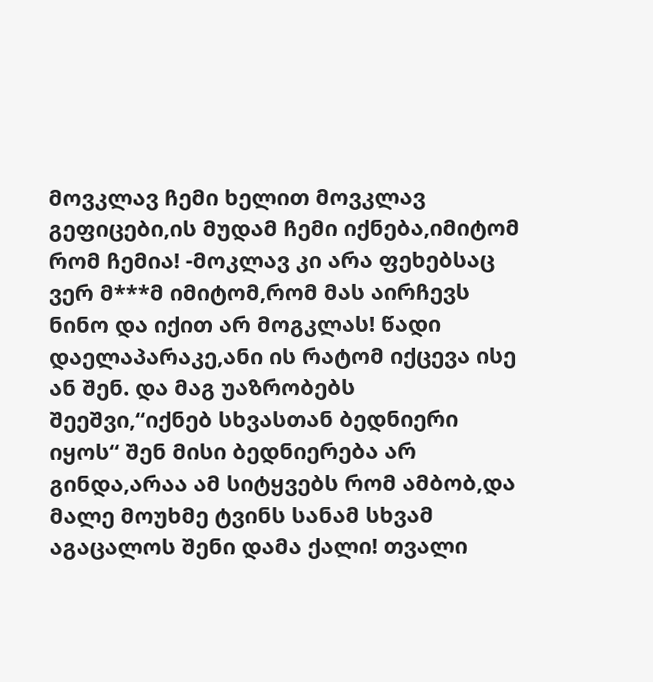მოვკლავ ჩემი ხელით მოვკლავ გეფიცები,ის მუდამ ჩემი იქნება,იმიტომ რომ ჩემია! -მოკლავ კი არა ფეხებსაც ვერ მ***მ იმიტომ,რომ მას აირჩევს ნინო და იქით არ მოგკლას! წადი დაელაპარაკე,ანი ის რატომ იქცევა ისე ან შენ. და მაგ უაზრობებს შეეშვი,“იქნებ სხვასთან ბედნიერი იყოს“ შენ მისი ბედნიერება არ გინდა,არაა ამ სიტყვებს რომ ამბობ,და მალე მოუხმე ტვინს სანამ სხვამ აგაცალოს შენი დამა ქალი! თვალი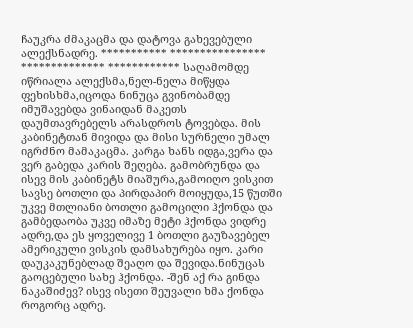ჩაუკრა ძმაკაცმა და დატოვა გახევებული ალექსნადრე. *********** **************** ************** ************ საღამომდე იწრიალა ალექსმა,ნელ-ნელა მიწყდა ფეხისხმა,იცოდა ნინუცა გვინობამდე იმუშავებდა ვინაიდან მაკეთს დაუმთავრებელს არასდროს ტოვებდა. მის კაბინეტთან მივიდა და მისი სურნელი უმალ იგრძნო მამაკაცმა. კარგა ხანს იდგა,ვერა და ვერ გაბედა კარის შეღება. გამობრუნდა და ისევ მის კაბინეტს მიაშურა,გამოიღო ვისკით სავსე ბოთლი და პირდაპირ მოიყუდა,15 წუთში უკვე მთლიანი ბოთლი გამოცილი ჰქონდა და გამბედაობა უკვე იმაზე მეტი ჰქონდა ვიდრე ადრე,და ეს ყოველივე 1 ბოთლი გაუზავებელ ამერიკული ვისკის დამსახურება იყო. კარი დაუკაკუნებლად შეაღო და შევიდა.ნინუცას გაოცებული სახე ჰქონდა. -შენ აქ რა გინდა ნაკაშიძევ? ისევ ისეთი შეუვალი ხმა ქონდა როგორც ადრე.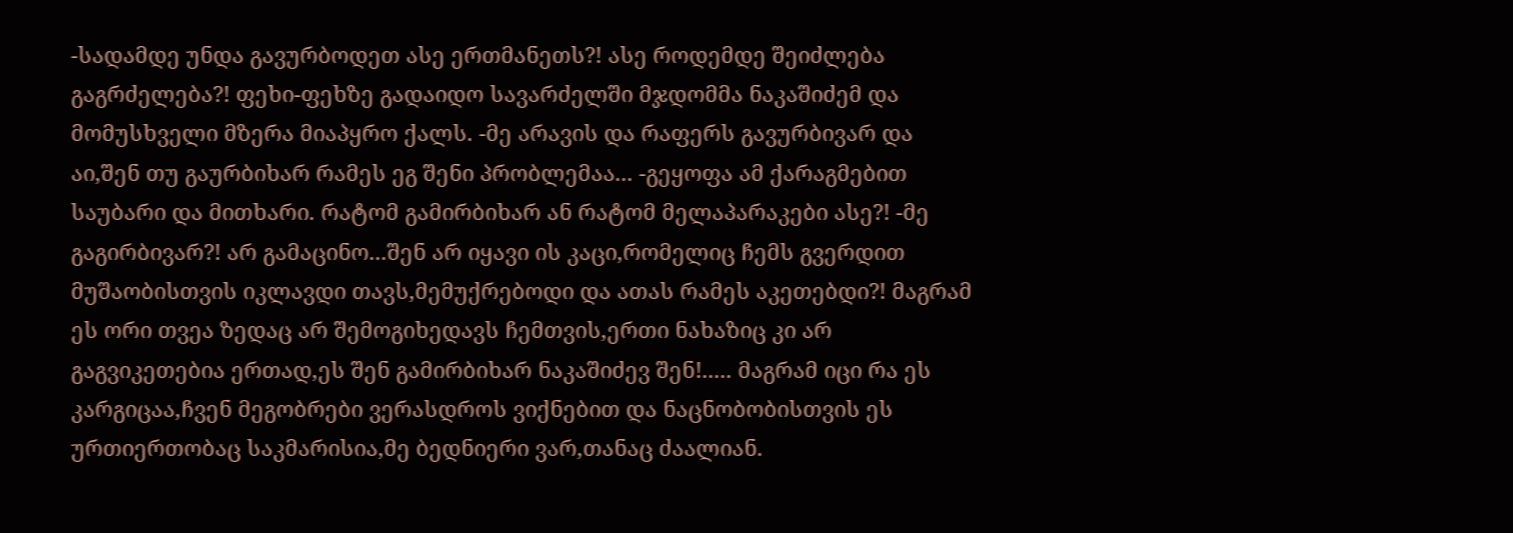-სადამდე უნდა გავურბოდეთ ასე ერთმანეთს?! ასე როდემდე შეიძლება გაგრძელება?! ფეხი-ფეხზე გადაიდო სავარძელში მჯდომმა ნაკაშიძემ და მომუსხველი მზერა მიაპყრო ქალს. -მე არავის და რაფერს გავურბივარ და აი,შენ თუ გაურბიხარ რამეს ეგ შენი პრობლემაა... -გეყოფა ამ ქარაგმებით საუბარი და მითხარი. რატომ გამირბიხარ ან რატომ მელაპარაკები ასე?! -მე გაგირბივარ?! არ გამაცინო...შენ არ იყავი ის კაცი,რომელიც ჩემს გვერდით მუშაობისთვის იკლავდი თავს,მემუქრებოდი და ათას რამეს აკეთებდი?! მაგრამ ეს ორი თვეა ზედაც არ შემოგიხედავს ჩემთვის,ერთი ნახაზიც კი არ გაგვიკეთებია ერთად,ეს შენ გამირბიხარ ნაკაშიძევ შენ!..... მაგრამ იცი რა ეს კარგიცაა,ჩვენ მეგობრები ვერასდროს ვიქნებით და ნაცნობობისთვის ეს ურთიერთობაც საკმარისია,მე ბედნიერი ვარ,თანაც ძაალიან.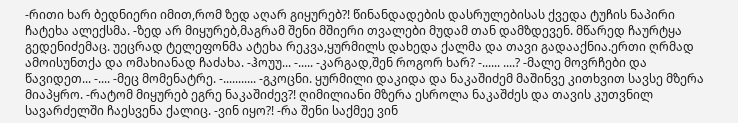-რითი ხარ ბედნიერი იმით,რომ ზედ აღარ გიყურებ?! წინანდადების დასრულებისას ქვედა ტუჩის ნაპირი ჩატეხა ალექსმა. -ზედ არ მიყურებ,მაგრამ შენი მშიერი თვალები მუდამ თან დამზდევენ. მწარედ ჩაურტყა გედენიძემაც. უეცრად ტელეფონმა ატეხა რეკვა,ყურმილს დახედა ქალმა და თავი გადააქნია.ერთი ღრმად ამოისუნთქა და ომახიანად ჩაძახა. -ჰოუუ... -..... -კარგად,შენ როგორ ხარ? -...... ....? -მალე მოვრჩები და წავიდეთ... -.... -მეც მომენატრე. -........... -გკოცნი. ყურმილი დაკიდა და ნაკაშიძემ მაშინვე კითხვით სავსე მზერა მიაპყრო. -რატომ მიყურებ ეგრე ნაკაშიძევ?! ღიმილიანი მზერა ესროლა ნაკაშძეს და თავის კუთვნილ სავარძელში ჩაესვენა ქალიც. -ვინ იყო?! -რა შენი საქმეე ვინ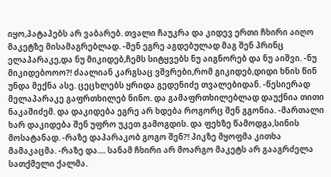იყო,პატაპებს არ ვაბარებ. თვალი ჩაუკრა და კიდევ ერთი ჩხირი აიღო მაკეტზე მისამაგრებლად. -შენ ეგრე აგდებულად მაგ შენ პრინც ელაპარაკე,და ნუ მიკიდებ,ჩემს სიტყვებს ნუ აიგნორებ და ნუ აიშვი. -ნუ მიკიდებოოო?! ძაალიან კარგსაც ვშვრები,რომ გიკიდებ,დიდი ხნის წინ უნდა მექნა ასე. ცეცხლებს ყრიდა გედენიძე თვალებიდან. -წესიერად მელაპარაკე გაფრთხილებ ნინო. და გამაფრთხილებლად დაუქნია თითი ნაკაშიძემ. და დაკიდება ეგრე არ ხდება როგორც შენ გგონია. -მართალი ხარ დაკიდება შენ უფრო უკეთ გამოგდის. და ფეხზე წამოდგა,სინის მოსატანად. -რაზე დაპარაკობ გოგო შენ?! პიკზე მყოფმა კითხა მამაკაცმა. -რაზე და.... სანამ ჩხირი არ მოარგო მაკეტს არ გააგრძელა სათქმელი ქალმა.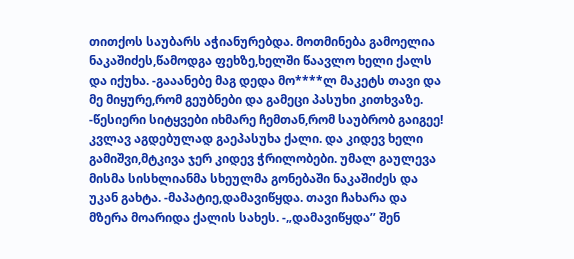თითქოს საუბარს აჭიანურებდა. მოთმინება გამოელია ნაკაშიძეს,წამოდგა ფეხზე,ხელში წაავლო ხელი ქალს და იქუხა. -გააანებე მაგ დედა მო****ლ მაკეტს თავი და მე მიყურე,რომ გეუბნები და გამეცი პასუხი კითხვაზე. -წესიერი სიტყვები იხმარე ჩემთან,რომ საუბრობ გაიგეე! კვლავ აგდებულად გაეპასუხა ქალი. და კიდევ ხელი გამიშვი,მტკივა ჯერ კიდევ ჭრილობები. უმალ გაულევა მისმა სისხლიანმა სხეულმა გონებაში ნაკაშიძეს და უკან გახტა. -მაპატიე,დამავიწყდა. თავი ჩახარა და მზერა მოარიდა ქალის სახეს. -„დამავიწყდა’’ შენ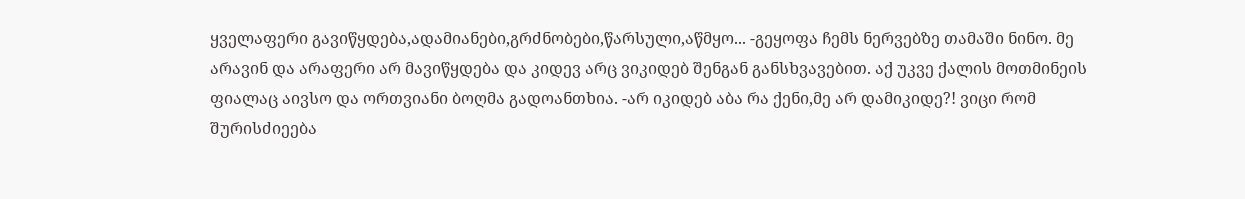ყველაფერი გავიწყდება,ადამიანები,გრძნობები,წარსული,აწმყო... -გეყოფა ჩემს ნერვებზე თამაში ნინო. მე არავინ და არაფერი არ მავიწყდება და კიდევ არც ვიკიდებ შენგან განსხვავებით. აქ უკვე ქალის მოთმინეის ფიალაც აივსო და ორთვიანი ბოღმა გადოანთხია. -არ იკიდებ აბა რა ქენი,მე არ დამიკიდე?! ვიცი რომ შურისძიეება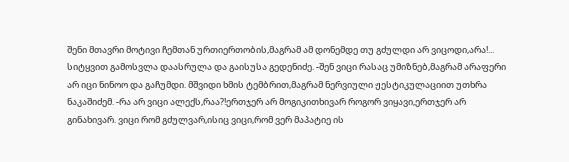შენი მთავრი მოტივი ჩემთან ურთიერთობის,მაგრამ ამ დონემდე თუ გძულდი არ ვიცოდი,არა!... სიტყვით გამოსვლა დაასრულა და გაისუსა გედენიძე. -შენ ვიცი რასაც უმიზნებ,მაგრამ არაფერი არ იცი ნინოო და გაჩუმდი. მშვიდი ხმის ტემბრით,მაგრამ ნერვიული ჟესტიკულაციით უთხრა ნაკაშიძემ. -რა არ ვიცი ალექს,რაა?!ერთჯერ არ მოგიკითხივარ როგორ ვიყავი,ერთჯერ არ გინახივარ. ვიცი რომ გძულვარ,ისიც ვიცი,რომ ვერ მაპატიე ის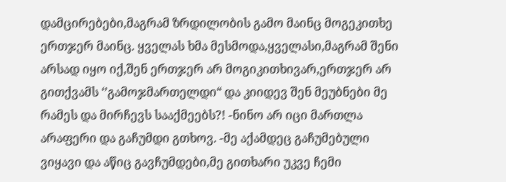დამცირებები,მაგრამ ზრდილობის გამო მაინც მოგეკითხე ერთჯერ მაინც. ყველას ხმა მესმოდა,ყველასი,მაგრამ შენი არსად იყო იქ,შენ ერთჯერ არ მოგიკითხივარ,ერთჯერ არ გითქვამს ‘’გამოჯმართელდი“ და კიიდევ შენ მეუბნები მე რამეს და მირჩევს სააქმეებს?! -ნინო არ იცი მართლა არაფერი და გაჩუმდი გთხოვ. -მე აქამდეც გაჩუმებული ვიყავი და აწიც გავჩუმდები,მე გითხარი უკვე ჩემი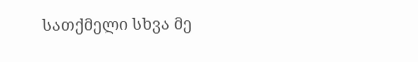სათქმელი სხვა მე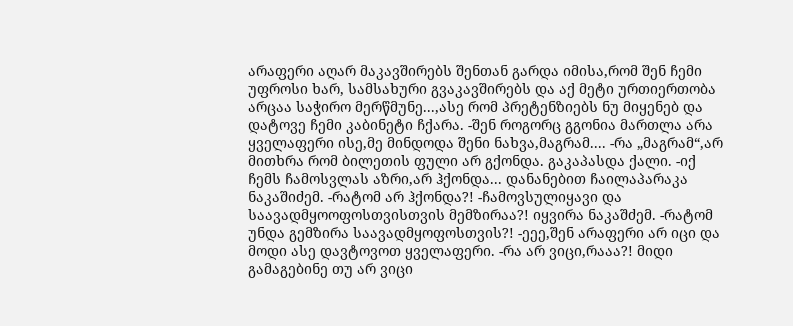არაფერი აღარ მაკავშირებს შენთან გარდა იმისა,რომ შენ ჩემი უფროსი ხარ, სამსახური გვაკავშირებს და აქ მეტი ურთიერთობა არცაა საჭირო მერწმუნე...,ასე რომ პრეტენზიებს ნუ მიყენებ და დატოვე ჩემი კაბინეტი ჩქარა. -შენ როგორც გგონია მართლა არა ყველაფერი ისე,მე მინდოდა შენი ნახვა,მაგრამ.... -რა „მაგრამ“,არ მითხრა რომ ბილეთის ფული არ გქონდა. გაკაპასდა ქალი. -იქ ჩემს ჩამოსვლას აზრი,არ ჰქონდა... დანანებით ჩაილაპარაკა ნაკაშიძემ. -რატომ არ ჰქონდა?! -ჩამოვსულიყავი და საავადმყოოფოსთვისთვის მემზირაა?! იყვირა ნაკაშძემ. -რატომ უნდა გემზირა საავადმყოფოსთვის?! -ეეე,შენ არაფერი არ იცი და მოდი ასე დავტოვოთ ყველაფერი. -რა არ ვიცი,რააა?! მიდი გამაგებინე თუ არ ვიცი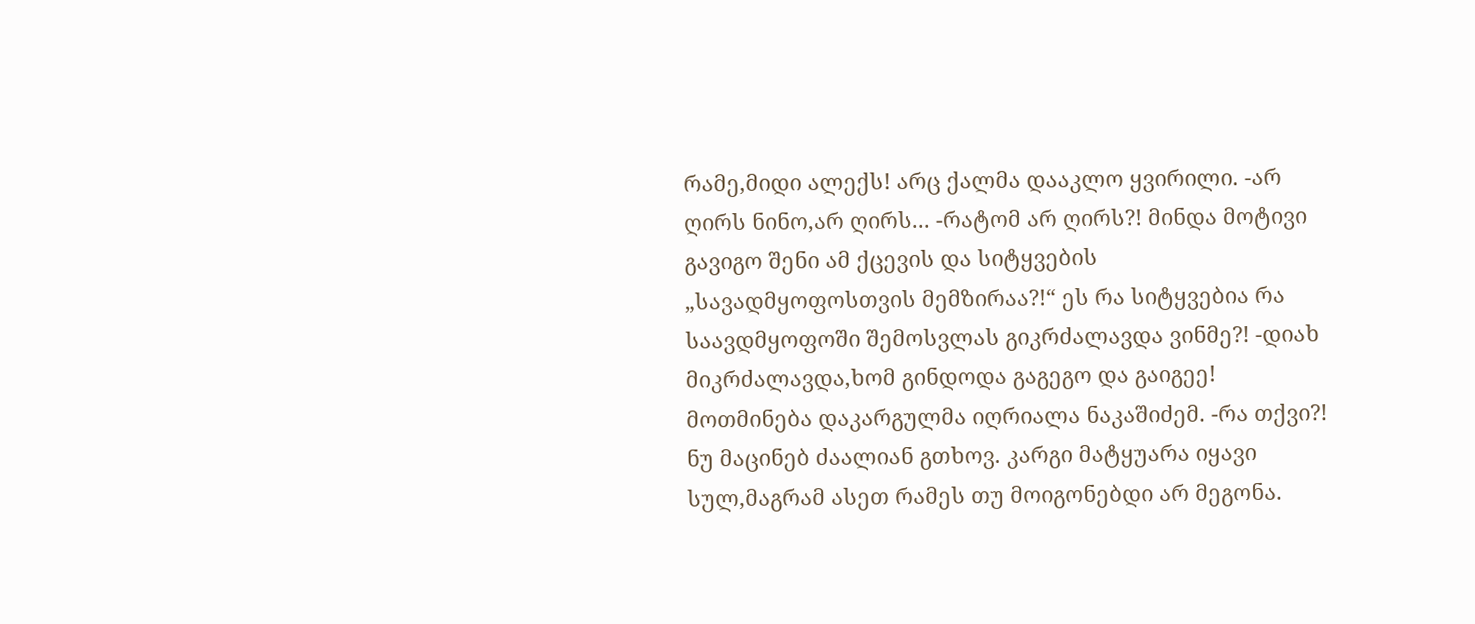რამე,მიდი ალექს! არც ქალმა დააკლო ყვირილი. -არ ღირს ნინო,არ ღირს... -რატომ არ ღირს?! მინდა მოტივი გავიგო შენი ამ ქცევის და სიტყვების „სავადმყოფოსთვის მემზირაა?!“ ეს რა სიტყვებია რა საავდმყოფოში შემოსვლას გიკრძალავდა ვინმე?! -დიახ მიკრძალავდა,ხომ გინდოდა გაგეგო და გაიგეე! მოთმინება დაკარგულმა იღრიალა ნაკაშიძემ. -რა თქვი?! ნუ მაცინებ ძაალიან გთხოვ. კარგი მატყუარა იყავი სულ,მაგრამ ასეთ რამეს თუ მოიგონებდი არ მეგონა.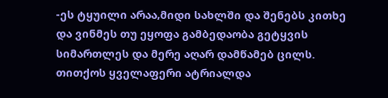-ეს ტყუილი არაა,მიდი სახლში და შენებს კითხე და ვინმეს თუ ეყოფა გამბედაობა გეტყვის სიმართლეს და მერე აღარ დამწამებ ცილს. თითქოს ყველაფერი ატრიალდა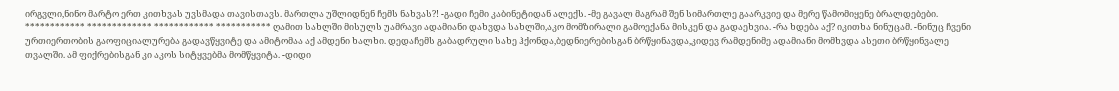ირგვლი,ნინო მარტო ერთ კითხვას უვსმადა თავისთავს. მართლა უშლიდნენ ჩემს ნახვას?! -გადი ჩემი კაბინეტიდან ალექს. -მე გავალ მაგრამ შენ სიმართლე გაარკვიე და მერე წამომიყენე ბრალდებები. ************ ************* ************ *********** ღამით სახლში მისულს უამრავი ადამიანი დახვდა სახლში,აკო მომზირალი გამოექანა მისკენ და გადაეხვია. -რა ხდება აქ? იკითხა ნინუცამ. -ნინუც ჩვენი ურთიერთობის გაოფიციალურება გადავწყვიტე და ამიტომაა აქ ამდენი ხალხი. დედაჩემს გაბადრული სახე ჰქონდა,ბედნიერებისგან ბრწყინავდა,კიდევ რამდენიმე ადამიანი მომხვდა ასეთი ბრწყინვალე თვალში. ამ ფიქრებისგან კი აკოს სიტყვებმა მომწყვიტა. -დიდი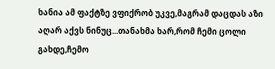ხანია ამ ფაქტზე ვფიქრობ უკვე,მაგრამ დაცდას აზი აღარ აქვს ნინუც...თანახმა ხარ,რომ ჩემი ცოლი გახდე,ჩემო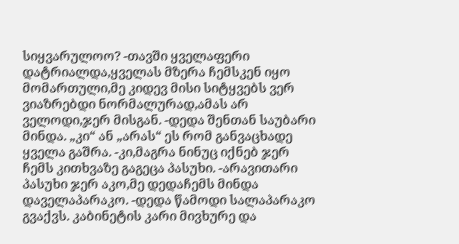სიყვარულოო? -თავში ყველაფერი დატრიალდა,ყველას მზერა ჩემსკენ იყო მომართული,მე კიდევ მისი სიტყვებს ვერ ვიაზრებდი ნორმალურად,ამას არ ველოდი,ჯერ მისგან. -დედა შენთან საუბარი მინდა. „კი“ ან „არას“ ეს რომ განვაცხადე ყველა გაშრა. -კი,მაგრა ნინუც იქნებ ჯერ ჩემს კითხვაზე გაგეცა პასუხი. -არავითარი პასუხი ჯერ აკო,მე დედაჩემს მინდა დაველაპარაკო. -დედა წამოდი სალაპარაკო გვაქვს. კაბინეტის კარი მივხურე და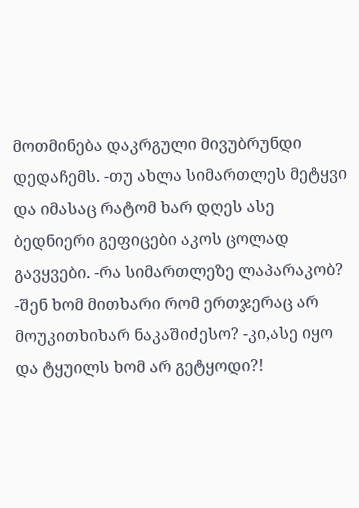მოთმინება დაკრგული მივუბრუნდი დედაჩემს. -თუ ახლა სიმართლეს მეტყვი და იმასაც რატომ ხარ დღეს ასე ბედნიერი გეფიცები აკოს ცოლად გავყვები. -რა სიმართლეზე ლაპარაკობ? -შენ ხომ მითხარი რომ ერთჯერაც არ მოუკითხიხარ ნაკაშიძესო? -კი,ასე იყო და ტყუილს ხომ არ გეტყოდი?!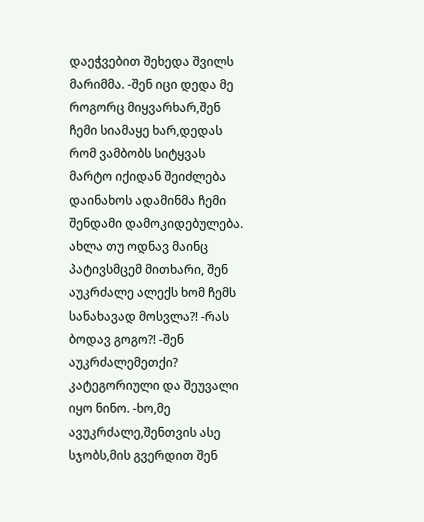დაეჭვებით შეხედა შვილს მარიმმა. -შენ იცი დედა მე როგორც მიყვარხარ,შენ ჩემი სიამაყე ხარ,დედას რომ ვამბობს სიტყვას მარტო იქიდან შეიძლება დაინახოს ადამინმა ჩემი შენდამი დამოკიდებულება. ახლა თუ ოდნავ მაინც პატივსმცემ მითხარი, შენ აუკრძალე ალექს ხომ ჩემს სანახავად მოსვლა?! -რას ბოდავ გოგო?! -შენ აუკრძალემეთქი? კატეგორიული და შეუვალი იყო ნინო. -ხო,მე ავუკრძალე,შენთვის ასე სჯობს,მის გვერდით შენ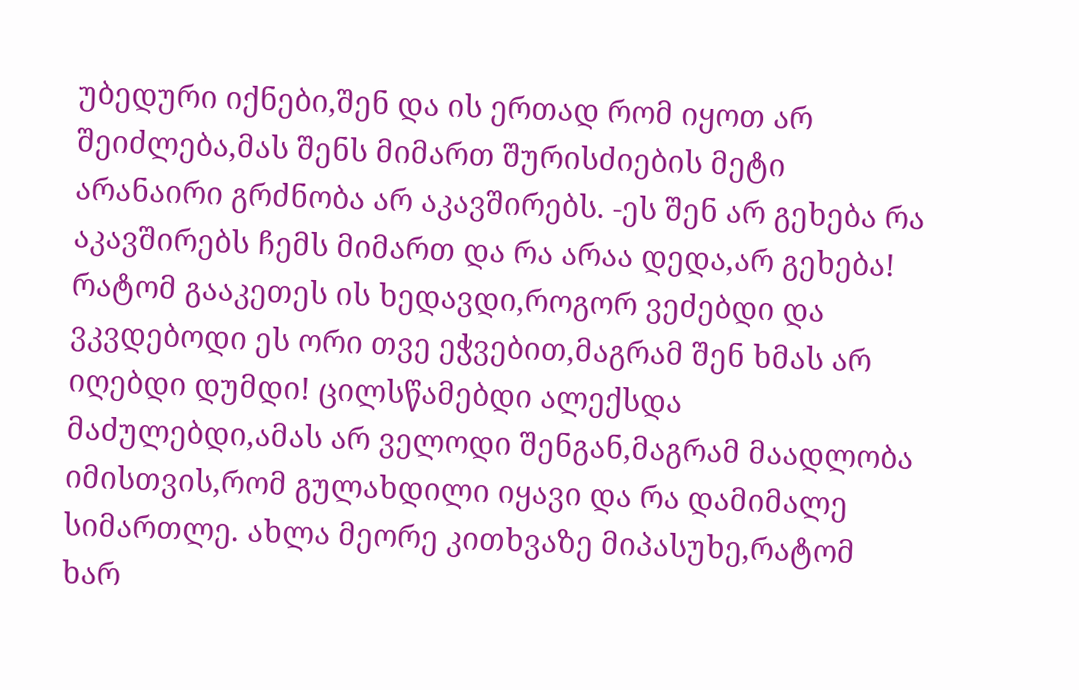უბედური იქნები,შენ და ის ერთად რომ იყოთ არ შეიძლება,მას შენს მიმართ შურისძიების მეტი არანაირი გრძნობა არ აკავშირებს. -ეს შენ არ გეხება რა აკავშირებს ჩემს მიმართ და რა არაა დედა,არ გეხება! რატომ გააკეთეს ის ხედავდი,როგორ ვეძებდი და ვკვდებოდი ეს ორი თვე ეჭვებით,მაგრამ შენ ხმას არ იღებდი დუმდი! ცილსწამებდი ალექსდა მაძულებდი,ამას არ ველოდი შენგან,მაგრამ მაადლობა იმისთვის,რომ გულახდილი იყავი და რა დამიმალე სიმართლე. ახლა მეორე კითხვაზე მიპასუხე,რატომ ხარ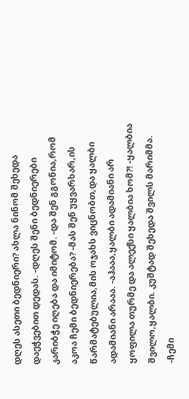დღეს ასეთი ბედნიერი? ახლა ნინომ შეხედა დაეჭვებით დედას. -დღეს შენი ბედნიერები კარიბჭე იღება და იმიტომ. -და შენ გგონია,რომ აკოა ჩემი ბედნიერება? -მას შენ უყვარხარ,ის წარმატებულია,მის ოჯახს ვიცნობთ,და ყალბი ადამიანი არააა. -აჰააა,ყალბი ადამიანი არ ყოფილა თურმე და ალექსი ყალბია ხომ?! -ყალბია შვილო,ყალბი. კუშტად შეხედა შვილს მარიმმა. -ჩემი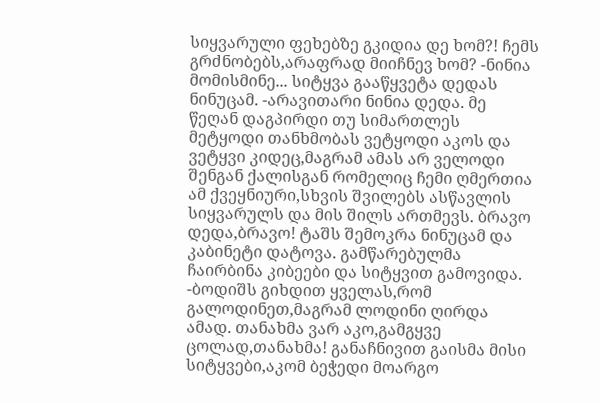სიყვარული ფეხებზე გკიდია დე ხომ?! ჩემს გრძნობებს,არაფრად მიიჩნევ ხომ? -ნინია მომისმინე... სიტყვა გააწყვეტა დედას ნინუცამ. -არავითარი ნინია დედა. მე წეღან დაგპირდი თუ სიმართლეს მეტყოდი თანხმობას ვეტყოდი აკოს და ვეტყვი კიდეც,მაგრამ ამას არ ველოდი შენგან ქალისგან რომელიც ჩემი ღმერთია ამ ქვეყნიური,სხვის შვილებს ასწავლის სიყვარულს და მის შილს ართმევს. ბრავო დედა,ბრავო! ტაშს შემოკრა ნინუცამ და კაბინეტი დატოვა. გამწარებულმა ჩაირბინა კიბეები და სიტყვით გამოვიდა. -ბოდიშს გიხდით ყველას,რომ გალოდინეთ,მაგრამ ლოდინი ღირდა ამად. თანახმა ვარ აკო,გამგყვე ცოლად,თანახმა! განაჩნივით გაისმა მისი სიტყვები,აკომ ბეჭედი მოარგო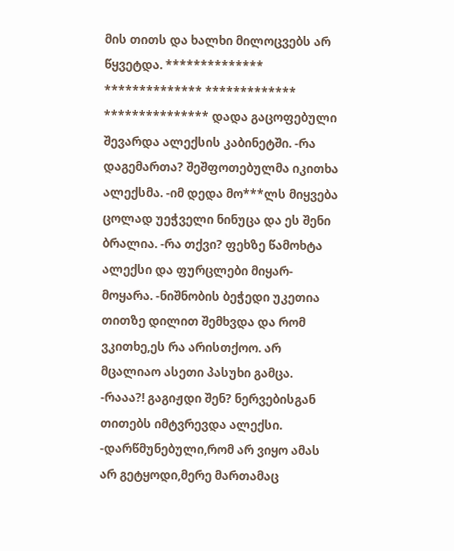მის თითს და ხალხი მილოცვებს არ წყვეტდა. ************** ************** ************* *************** დადა გაცოფებული შევარდა ალექსის კაბინეტში. -რა დაგემართა? შეშფოთებულმა იკითხა ალექსმა. -იმ დედა მო***ლს მიყვება ცოლად უეჭველი ნინუცა და ეს შენი ბრალია. -რა თქვი? ფეხზე წამოხტა ალექსი და ფურცლები მიყარ-მოყარა. -ნიშნობის ბეჭედი უკეთია თითზე დილით შემხვდა და რომ ვკითხე,ეს რა არისთქოო. არ მცალიაო ასეთი პასუხი გამცა. -რააა?! გაგიჟდი შენ? ნერვებისგან თითებს იმტვრევდა ალექსი. -დარწმუნებული,რომ არ ვიყო ამას არ გეტყოდი,მერე მართამაც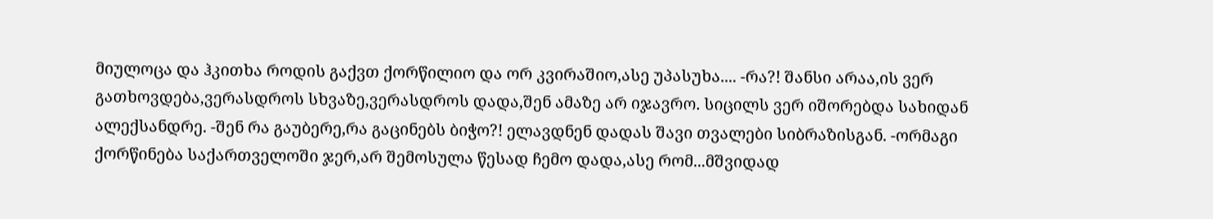მიულოცა და ჰკითხა როდის გაქვთ ქორწილიო და ორ კვირაშიო,ასე უპასუხა.... -რა?! შანსი არაა,ის ვერ გათხოვდება,ვერასდროს სხვაზე,ვერასდროს დადა,შენ ამაზე არ იჯავრო. სიცილს ვერ იშორებდა სახიდან ალექსანდრე. -შენ რა გაუბერე,რა გაცინებს ბიჭო?! ელავდნენ დადას შავი თვალები სიბრაზისგან. -ორმაგი ქორწინება საქართველოში ჯერ,არ შემოსულა წესად ჩემო დადა,ასე რომ...მშვიდად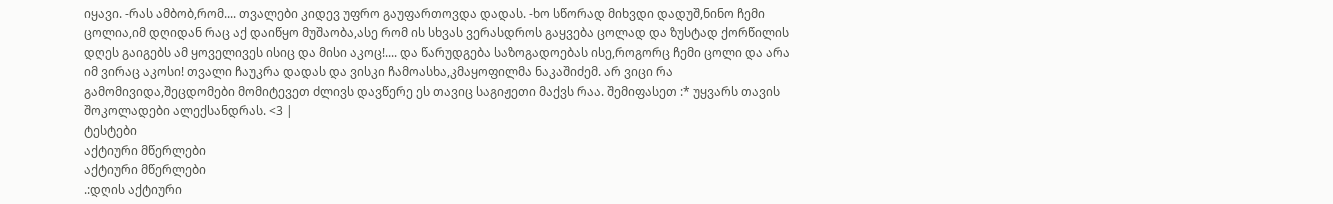იყავი. -რას ამბობ,რომ.... თვალები კიდევ უფრო გაუფართოვდა დადას. -ხო სწორად მიხვდი დადუშ,ნინო ჩემი ცოლია,იმ დღიდან რაც აქ დაიწყო მუშაობა,ასე რომ ის სხვას ვერასდროს გაყვება ცოლად და ზუსტად ქორწილის დღეს გაიგებს ამ ყოველივეს ისიც და მისი აკოც!.... და წარუდგება საზოგადოებას ისე,როგორც ჩემი ცოლი და არა იმ ვირაც აკოსი! თვალი ჩაუკრა დადას და ვისკი ჩამოასხა,კმაყოფილმა ნაკაშიძემ. არ ვიცი რა გამომივიდა,შეცდომები მომიტევეთ ძლივს დავწერე ეს თავიც საგიჟეთი მაქვს რაა. შემიფასეთ :* უყვარს თავის შოკოლადები ალექსანდრას. <3 |
ტესტები
აქტიური მწერლები
აქტიური მწერლები
.:დღის აქტიური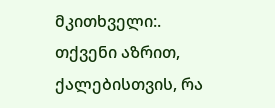მკითხველი:.
თქვენი აზრით, ქალებისთვის, რა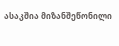ასაკშია მიზანშეწონილი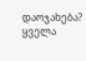დაოჯახება?
ყველა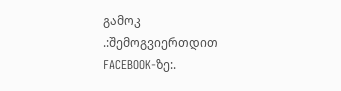გამოკ
.:შემოგვიერთდით FACEBOOK-ზე:.